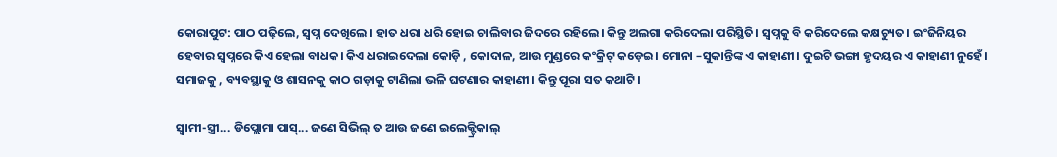କୋରାପୁଟ: ପାଠ ପଢ଼ିଲେ, ସ୍ୱପ୍ନ ଦେଖିଲେ। ହାତ ଧରା ଧରି ହୋଇ ଚାଲିବାର ଜିଦରେ ରହିଲେ। କିନ୍ତୁ ଅଲଗା କରିଦେଲା ପରିସ୍ଥିତି। ସ୍ୱପ୍ନକୁ ବି କରିଦେଲେ କକ୍ଷଚ୍ୟୁତ। ଇଂଜିନିୟର ହେବାର ସ୍ୱପ୍ନରେ କିଏ ହେଲା ବାଧକ। କିଏ ଧରାଇଦେଲା କୋଡ଼ି , କୋଦାଳ, ଆଉ ମୁଣ୍ଡରେ କଂକ୍ରିଟ୍ କଡ଼େଇ। ମୋନା –ସୁକାନ୍ତିଙ୍କ ଏ କାହାଣୀ। ଦୁଇଟି ଭଙ୍ଗା ହୃଦୟର ଏ କାହାଣୀ ନୁହେଁ। ସମାଜକୁ , ବ୍ୟବସ୍ଥାକୁ ଓ ଶାସନକୁ କାଠ ଗଡ଼ାକୁ ଟାଣିଲା ଭଳି ଘଟଣାର କାହାଣୀ। କିନ୍ତୁ ପୂରା ସତ କଥାଟି।

ସ୍ୱାମୀ-ସ୍ତ୍ରୀ... ଡିପ୍ଲୋମା ପାସ୍... ଜଣେ ସିଭିଲ୍ ତ ଆଉ ଜଣେ ଇଲେକ୍ଟ୍ରିକାଲ୍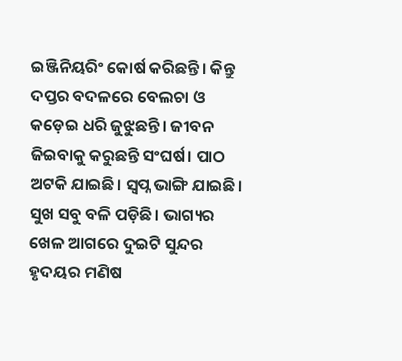ଇଞ୍ଜିନିୟରିଂ କୋର୍ଷ କରିଛନ୍ତି। କିନ୍ତୁ ଦପ୍ତର ବଦଳରେ ବେଲଚା ଓ କଡ଼େଇ ଧରି ଜୁଝୁଛନ୍ତି। ଜୀବନ ଜିଇବାକୁ କରୁଛନ୍ତି ସଂଘର୍ଷ। ପାଠ ଅଟକି ଯାଇଛି। ସ୍ୱପ୍ନ ଭାଙ୍ଗି ଯାଇଛି। ସୁଖ ସବୁ ବଳି ପଡ଼ିଛି। ଭାଗ୍ୟର ଖେଳ ଆଗରେ ଦୁଇଟି ସୁନ୍ଦର ହୃଦୟର ମଣିଷ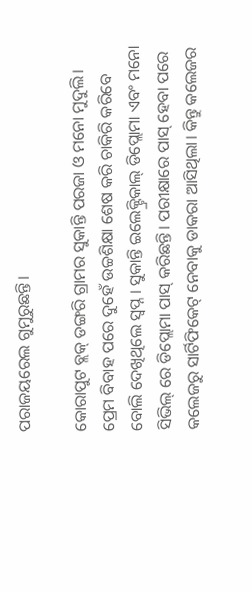ପରାଜୟରେଲ ଗୁମୁରୁଛନ୍ତି।

କୋରାପୁଟ ବ୍ଲକ୍ ଡଙ୍ଗରି ଗ୍ରାମର ସୁକାନ୍ତି ପରଜା ଓ ମନୋ ମୁଦୁଲି। ପ୍ରେମ ବିବାହ ପରେ ଦୁହେଁ ଉଚ୍ଚଶିକ୍ଷା ଶେଷ କରି ଚାକିରି କରିବେ ବୋଲି ଦେଖିଥିଲେ ସ୍ୱପ୍ନ । ସୁକାନ୍ତି ଇଲେକ୍ଟ୍ରିକାଲ୍ ଡିପ୍ଲୋମା ଏବଂ ମନୋ ସିଭିଲ୍ ରେ ଡିପ୍ଲୋମା ପାସ୍ କରିଛନ୍ତି। ପରୀକ୍ଷାରେ ପାସ୍ ହେବା ପରେ କଲେଜରୁ ସାର୍ଟିଫିକେଟ୍ ନେବାକୁ ଡାକରା ଆସିଥିଲା। କିନ୍ତୁ କଲେଜର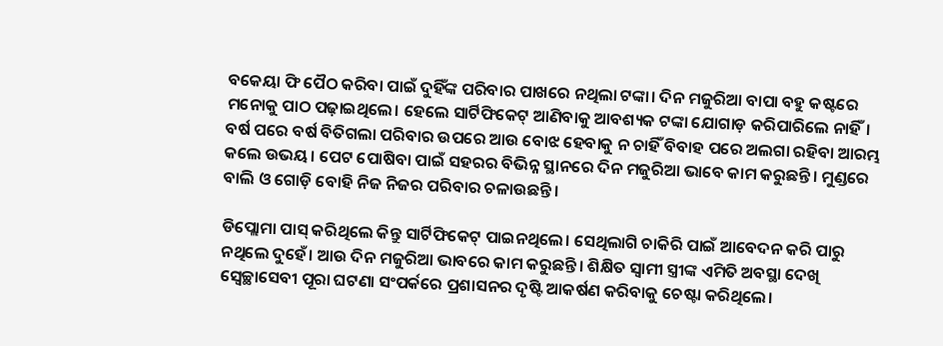ବକେୟା ଫି ପୈଠ କରିବା ପାଇଁ ଦୁହିଁଙ୍କ ପରିବାର ପାଖରେ ନଥିଲା ଟଙ୍କା। ଦିନ ମଜୁରିଆ ବାପା ବହୁ କଷ୍ଟରେ ମନୋକୁ ପାଠ ପଢ଼ାଇଥିଲେ। ହେଲେ ସାର୍ଟିଫିକେଟ୍ ଆଣିବାକୁ ଆବଶ୍ୟକ ଟଙ୍କା ଯୋଗାଡ଼ କରିପାରିଲେ ନାହିଁ। ବର୍ଷ ପରେ ବର୍ଷ ବିତିଗଲା ପରିବାର ଉପରେ ଆଉ ବୋଝ ହେବାକୁ ନ ଚାହିଁ ବିବାହ ପରେ ଅଲଗା ରହିବା ଆରମ୍ଭ କଲେ ଉଭୟ। ପେଟ ପୋଷିବା ପାଇଁ ସହରର ବିଭିନ୍ନ ସ୍ଥାନରେ ଦିନ ମଜୁରିଆ ଭାବେ କାମ କରୁଛନ୍ତି। ମୁଣ୍ଡରେ ବାଲି ଓ ଗୋଡ଼ି ବୋହି ନିଜ ନିଜର ପରିବାର ଚଳାଉଛନ୍ତି।

ଡିପ୍ଲୋମା ପାସ୍ କରିଥିଲେ କିନ୍ତୁ ସାର୍ଟିଫିକେଟ୍ ପାଇନଥିଲେ। ସେଥିଲାଗି ଚାକିରି ପାଇଁ ଆବେଦନ କରି ପାରୁ ନଥିଲେ ଦୁହେଁ। ଆଉ ଦିନ ମଜୁରିଆ ଭାବରେ କାମ କରୁଛନ୍ତି। ଶିକ୍ଷିତ ସ୍ଵାମୀ ସ୍ତ୍ରୀଙ୍କ ଏମିତି ଅବସ୍ଥା ଦେଖି ସ୍ଵେଚ୍ଛାସେବୀ ପୂରା ଘଟଣା ସଂପର୍କରେ ପ୍ରଶାସନର ଦୃଷ୍ଟି ଆକର୍ଷଣ କରିବାକୁ ଚେଷ୍ଟା କରିଥିଲେ।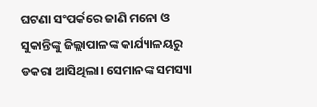ଘଟଣା ସଂପର୍କରେ ଜାଣି ମନୋ ଓ ସୁକାନ୍ତିଙ୍କୁ ଜିଲ୍ଲାପାଳଙ୍କ କାର୍ଯ୍ୟାଳୟରୁ ଡକରା ଆସିଥିଲା। ସେମାନଙ୍କ ସମସ୍ୟା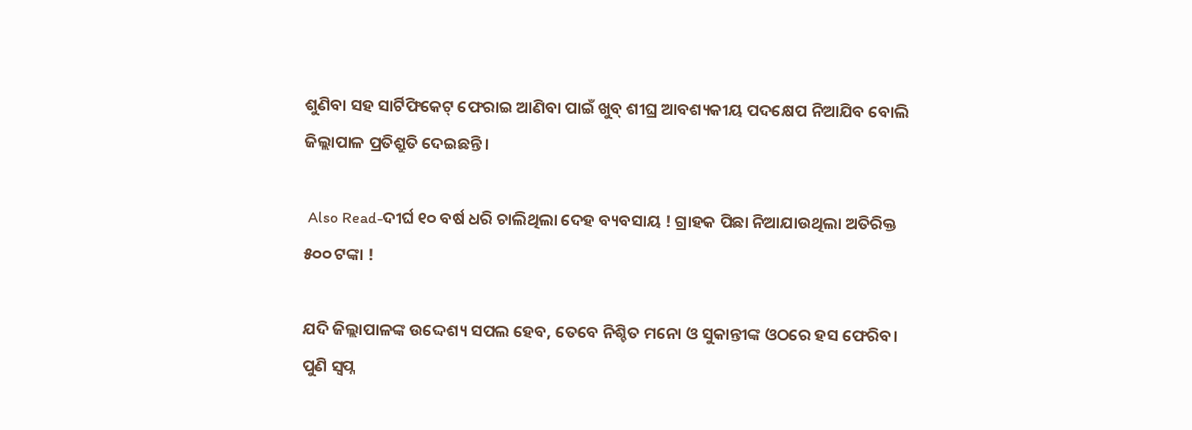ଶୁଣିବା ସହ ସାର୍ଟିଫିକେଟ୍ ଫେରାଇ ଆଣିବା ପାଇଁ ଖୁବ୍ ଶୀଘ୍ର ଆବଶ୍ୟକୀୟ ପଦକ୍ଷେପ ନିଆଯିବ ବୋଲି ଜିଲ୍ଲାପାଳ ପ୍ରତିଶ୍ରୁତି ଦେଇଛନ୍ତି।

 Also Read-ଦୀର୍ଘ ୧୦ ବର୍ଷ ଧରି ଚାଲିଥିଲା ଦେହ ବ୍ୟବସାୟ ! ଗ୍ରାହକ ପିଛା ନିଆଯାଉଥିଲା ଅତିରିକ୍ତ ୫୦୦ ଟଙ୍କା !

ଯଦି ଜିଲ୍ଲାପାଳଙ୍କ ଉଦ୍ଦେଶ୍ୟ ସପଲ ହେବ, ତେବେ ନିଶ୍ଚିତ ମନୋ ଓ ସୁକାନ୍ତୀଙ୍କ ଓଠରେ ହସ ଫେରିବ। ପୁଣି ସ୍ୱପ୍ନ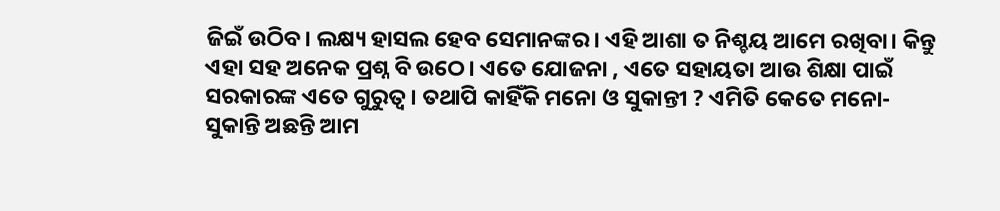ଜିଇଁ ଉଠିବ। ଲକ୍ଷ୍ୟ ହାସଲ ହେବ ସେମାନଙ୍କର। ଏହି ଆଶା ତ ନିଶ୍ଚୟ ଆମେ ରଖିବା। କିନ୍ତୁ ଏହା ସହ ଅନେକ ପ୍ରଶ୍ନ ବି ଉଠେ। ଏତେ ଯୋଜନା , ଏତେ ସହାୟତା ଆଉ ଶିକ୍ଷା ପାଇଁ ସରକାରଙ୍କ ଏତେ ଗୁରୁତ୍ୱ। ତଥାପି କାହିଁକି ମନୋ ଓ ସୁକାନ୍ତୀ ? ଏମିତି କେତେ ମନୋ- ସୁକାନ୍ତି ଅଛନ୍ତି ଆମ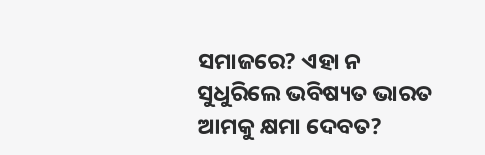ସମାଜରେ? ଏହା ନ ସୁଧୁରିଲେ ଭବିଷ୍ୟତ ଭାରତ ଆମକୁ କ୍ଷମା ଦେବତ?